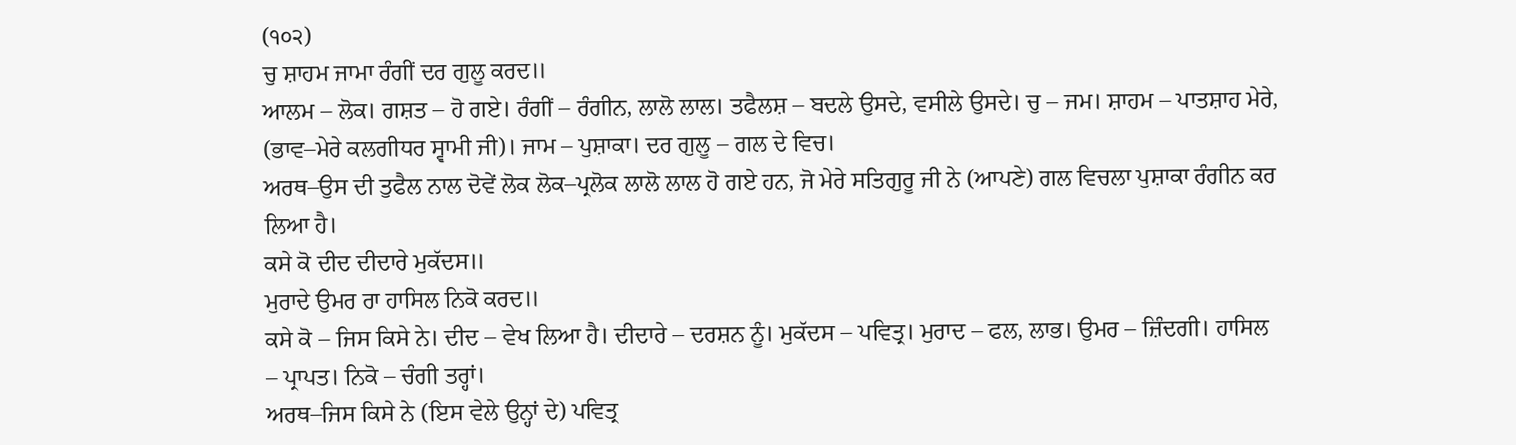(੧੦੨)
ਚੁ ਸ਼ਾਹਮ ਜਾਮਾ ਰੰਗੀਂ ਦਰ ਗੁਲੂ ਕਰਦ॥
ਆਲਮ – ਲੋਕ। ਗਸ਼ਤ – ਹੋ ਗਏ। ਰੰਗੀਂ – ਰੰਗੀਨ, ਲਾਲੋ ਲਾਲ। ਤਫੈਲਸ਼ – ਬਦਲੇ ਉਸਦੇ, ਵਸੀਲੇ ਉਸਦੇ। ਚੁ – ਜਮ। ਸ਼ਾਹਮ – ਪਾਤਸ਼ਾਹ ਮੇਰੇ, (ਭਾਵ–ਮੇਰੇ ਕਲਗੀਧਰ ਸ੍ਵਾਮੀ ਜੀ)। ਜਾਮ – ਪੁਸ਼ਾਕਾ। ਦਰ ਗੁਲੂ – ਗਲ ਦੇ ਵਿਚ।
ਅਰਥ–ਉਸ ਦੀ ਤੁਫੈਲ ਨਾਲ ਦੋਵੇਂ ਲੋਕ ਲੋਕ–ਪ੍ਰਲੋਕ ਲਾਲੋ ਲਾਲ ਹੋ ਗਏ ਹਨ, ਜੋ ਮੇਰੇ ਸਤਿਗੁਰੂ ਜੀ ਨੇ (ਆਪਣੇ) ਗਲ ਵਿਚਲਾ ਪੁਸ਼ਾਕਾ ਰੰਗੀਨ ਕਰ ਲਿਆ ਹੈ।
ਕਸੇ ਕੋ ਦੀਦ ਦੀਦਾਰੇ ਮੁਕੱਦਸ॥
ਮੁਰਾਦੇ ਉਮਰ ਰਾ ਹਾਸਿਲ ਨਿਕੋ ਕਰਦ॥
ਕਸੇ ਕੋ – ਜਿਸ ਕਿਸੇ ਨੇ। ਦੀਦ – ਵੇਖ ਲਿਆ ਹੈ। ਦੀਦਾਰੇ – ਦਰਸ਼ਨ ਨੂੰ। ਮੁਕੱਦਸ – ਪਵਿਤ੍ਰ। ਮੁਰਾਦ – ਫਲ, ਲਾਭ। ਉਮਰ – ਜ਼ਿੰਦਗੀ। ਹਾਸਿਲ – ਪ੍ਰਾਪਤ। ਨਿਕੋ – ਚੰਗੀ ਤਰ੍ਹਾਂ।
ਅਰਥ–ਜਿਸ ਕਿਸੇ ਨੇ (ਇਸ ਵੇਲੇ ਉਨ੍ਹਾਂ ਦੇ) ਪਵਿਤ੍ਰ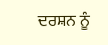ਦਰਸ਼ਨ ਨੂੰ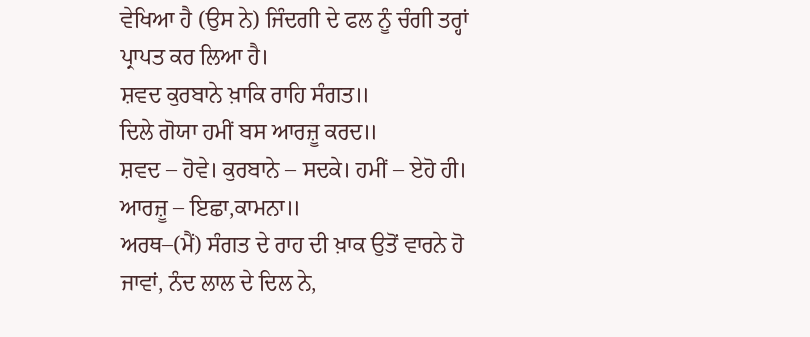ਵੇਖਿਆ ਹੈ (ਉਸ ਨੇ) ਜਿੰਦਗੀ ਦੇ ਫਲ ਨੂੰ ਚੰਗੀ ਤਰ੍ਹਾਂ ਪ੍ਰਾਪਤ ਕਰ ਲਿਆ ਹੈ।
ਸ਼ਵਦ ਕੁਰਬਾਨੇ ਖ਼ਾਕਿ ਰਾਹਿ ਸੰਗਤ॥
ਦਿਲੇ ਗੋਯਾ ਹਮੀਂ ਬਸ ਆਰਜ਼ੂ ਕਰਦ॥
ਸ਼ਵਦ – ਹੋਵੇ। ਕੁਰਬਾਨੇ – ਸਦਕੇ। ਹਮੀਂ – ਏਹੋ ਹੀ। ਆਰਜ਼ੂ – ਇਛਾ,ਕਾਮਨਾ॥
ਅਰਥ–(ਮੈਂ) ਸੰਗਤ ਦੇ ਰਾਹ ਦੀ ਖ਼ਾਕ ਉਤੋਂ ਵਾਰਨੇ ਹੋ ਜਾਵਾਂ, ਨੰਦ ਲਾਲ ਦੇ ਦਿਲ ਨੇ,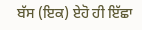ਬੱਸ (ਇਕ) ਏਹੋ ਹੀ ਇੱਛਾ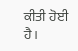ਕੀਤੀ ਹੋਈ ਹੈ।